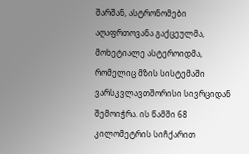შარშან, ასტრონომები აღაფრთოვანა გაქცეულმა, მოხეტიალე ასტეროიდმა, რომელიც მზის სისტემაში ვარსკვლავთშორისი სივრციდან შემოიჭრა. ის წამში 68 კილომეტრის სიჩქარით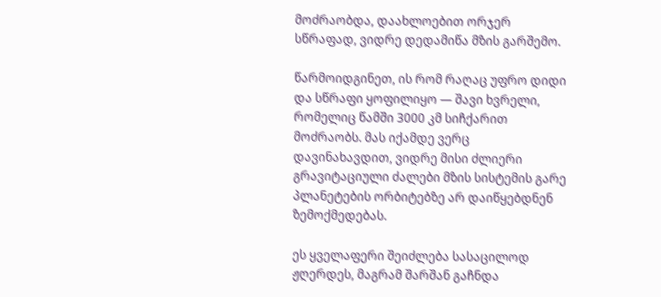მოძრაობდა, დაახლოებით ორჯერ სწრაფად, ვიდრე დედამიწა მზის გარშემო.

წარმოიდგინეთ, ის რომ რაღაც უფრო დიდი და სწრაფი ყოფილიყო — შავი ხვრელი, რომელიც წამში 3000 კმ სიჩქარით მოძრაობს. მას იქამდე ვერც დავინახავდით, ვიდრე მისი ძლიერი გრავიტაციული ძალები მზის სისტემის გარე პლანეტების ორბიტებზე არ დაიწყებდნენ ზემოქმედებას.

ეს ყველაფერი შეიძლება სასაცილოდ ჟღერდეს, მაგრამ შარშან გაჩნდა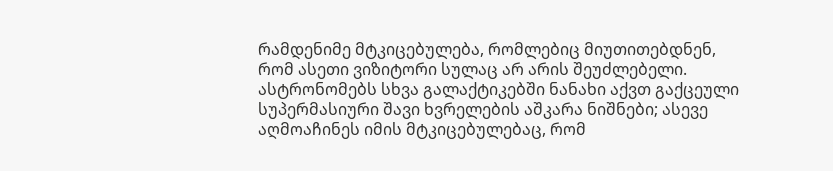რამდენიმე მტკიცებულება, რომლებიც მიუთითებდნენ, რომ ასეთი ვიზიტორი სულაც არ არის შეუძლებელი. ასტრონომებს სხვა გალაქტიკებში ნანახი აქვთ გაქცეული სუპერმასიური შავი ხვრელების აშკარა ნიშნები; ასევე აღმოაჩინეს იმის მტკიცებულებაც, რომ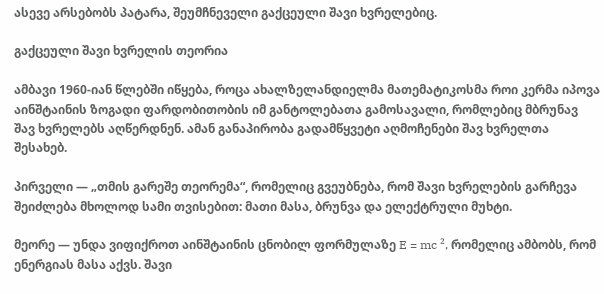ასევე არსებობს პატარა, შეუმჩნეველი გაქცეული შავი ხვრელებიც.

გაქცეული შავი ხვრელის თეორია

ამბავი 1960-იან წლებში იწყება, როცა ახალზელანდიელმა მათემატიკოსმა როი კერმა იპოვა აინშტაინის ზოგადი ფარდობითობის იმ განტოლებათა გამოსავალი, რომლებიც მბრუნავ შავ ხვრელებს აღწერდნენ. ამან განაპირობა გადამწყვეტი აღმოჩენები შავ ხვრელთა შესახებ.

პირველი — „თმის გარეშე თეორემა“, რომელიც გვეუბნება, რომ შავი ხვრელების გარჩევა შეიძლება მხოლოდ სამი თვისებით: მათი მასა, ბრუნვა და ელექტრული მუხტი.

მეორე — უნდა ვიფიქროთ აინშტაინის ცნობილ ფორმულაზე E = mc ², რომელიც ამბობს, რომ ენერგიას მასა აქვს. შავი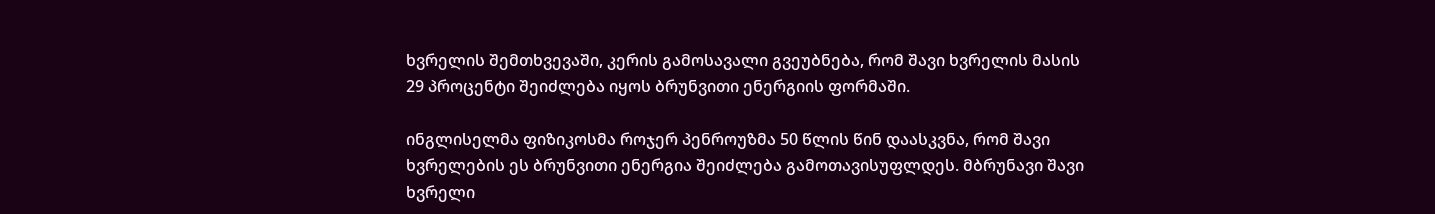ხვრელის შემთხვევაში, კერის გამოსავალი გვეუბნება, რომ შავი ხვრელის მასის 29 პროცენტი შეიძლება იყოს ბრუნვითი ენერგიის ფორმაში.

ინგლისელმა ფიზიკოსმა როჯერ პენროუზმა 50 წლის წინ დაასკვნა, რომ შავი ხვრელების ეს ბრუნვითი ენერგია შეიძლება გამოთავისუფლდეს. მბრუნავი შავი ხვრელი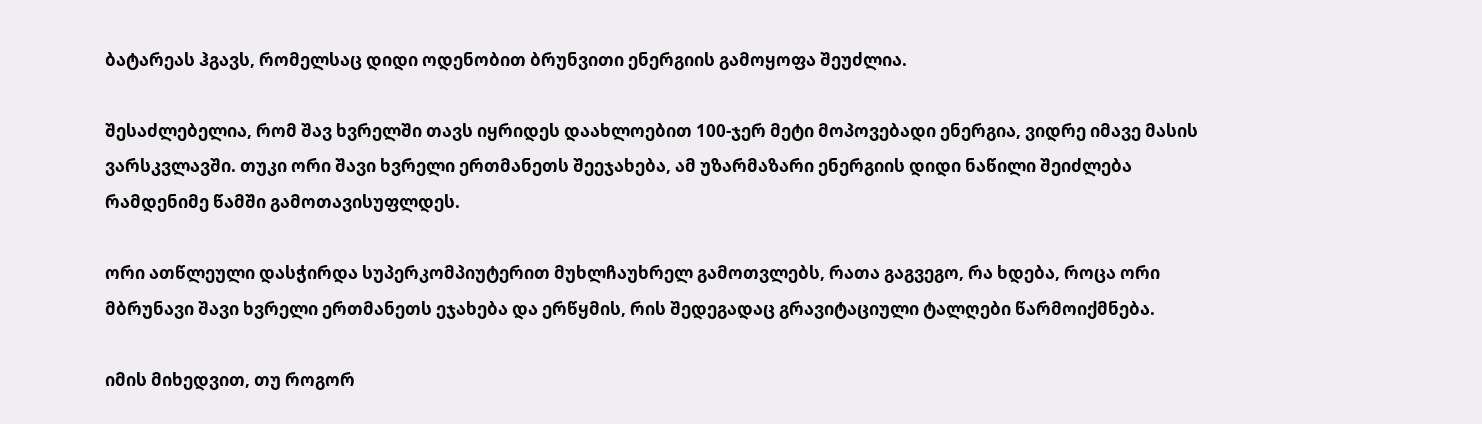ბატარეას ჰგავს, რომელსაც დიდი ოდენობით ბრუნვითი ენერგიის გამოყოფა შეუძლია.

შესაძლებელია, რომ შავ ხვრელში თავს იყრიდეს დაახლოებით 100-ჯერ მეტი მოპოვებადი ენერგია, ვიდრე იმავე მასის ვარსკვლავში. თუკი ორი შავი ხვრელი ერთმანეთს შეეჯახება, ამ უზარმაზარი ენერგიის დიდი ნაწილი შეიძლება რამდენიმე წამში გამოთავისუფლდეს.

ორი ათწლეული დასჭირდა სუპერკომპიუტერით მუხლჩაუხრელ გამოთვლებს, რათა გაგვეგო, რა ხდება, როცა ორი მბრუნავი შავი ხვრელი ერთმანეთს ეჯახება და ერწყმის, რის შედეგადაც გრავიტაციული ტალღები წარმოიქმნება.

იმის მიხედვით, თუ როგორ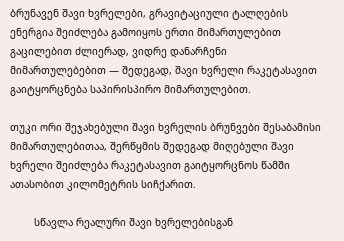ბრუნავენ შავი ხვრელები, გრავიტაციული ტალღების ენერგია შეიძლება გამოიყოს ერთი მიმართულებით გაცილებით ძლიერად, ვიდრე დანარჩენი მიმართულებებით — შედეგად, შავი ხვრელი რაკეტასავით გაიტყორცნება საპირისპირო მიმართულებით.

თუკი ორი შეჯახებული შავი ხვრელის ბრუნვები შესაბამისი მიმართულებითაა, შერწყმის შედეგად მიღებული შავი ხვრელი შეიძლება რაკეტასავით გაიტყორცნოს წამში ათასობით კილომეტრის სიჩქარით.

        სწავლა რეალური შავი ხვრელებისგან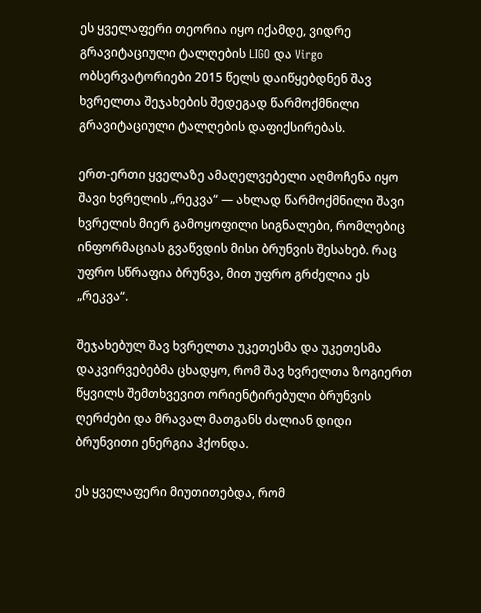ეს ყველაფერი თეორია იყო იქამდე, ვიდრე გრავიტაციული ტალღების LIGO და Virgo ობსერვატორიები 2015 წელს დაიწყებდნენ შავ ხვრელთა შეჯახების შედეგად წარმოქმნილი გრავიტაციული ტალღების დაფიქსირებას.

ერთ-ერთი ყველაზე ამაღელვებელი აღმოჩენა იყო შავი ხვრელის „რეკვა“ — ახლად წარმოქმნილი შავი ხვრელის მიერ გამოყოფილი სიგნალები, რომლებიც ინფორმაციას გვაწვდის მისი ბრუნვის შესახებ. რაც უფრო სწრაფია ბრუნვა, მით უფრო გრძელია ეს „რეკვა“.

შეჯახებულ შავ ხვრელთა უკეთესმა და უკეთესმა დაკვირვებებმა ცხადყო, რომ შავ ხვრელთა ზოგიერთ წყვილს შემთხვევით ორიენტირებული ბრუნვის ღერძები და მრავალ მათგანს ძალიან დიდი ბრუნვითი ენერგია ჰქონდა.

ეს ყველაფერი მიუთითებდა, რომ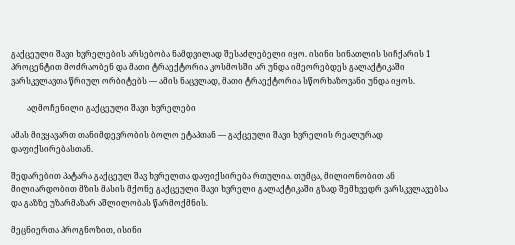გაქცეული შავი ხვრელების არსებობა ნამდვილად შესაძლებელი იყო. ისინი სინათლის სიჩქარის 1 პროცენტით მოძრაობენ და მათი ტრაექტორია კოსმოსში არ უნდა იმეორებდეს გალაქტიკაში ვარსკვლავთა წრიულ ორბიტებს — ამის ნაცვლად, მათი ტრაექტორია სწორხაზოვანი უნდა იყოს.

        აღმოჩენილი გაქცეული შავი ხვრელები

ამას მივყავართ თანიმდევრობის ბოლო ეტაპთან — გაქცეული შავი ხვრელის რეალურად დაფიქსირებასთან.

შედარებით პატარა გაქცეულ შავ ხვრელთა დაფიქსირება რთულია. თუმცა, მილიონობით ან მილიარდობით მზის მასის მქონე გაქცეული შავი ხვრელი გალაქტიკაში გზად შემხვედრ ვარსკვლავებსა და გაზზე უზარმაზარ აშლილობას წარმოქმნის.

მეცნიერთა პროგნოზით, ისინი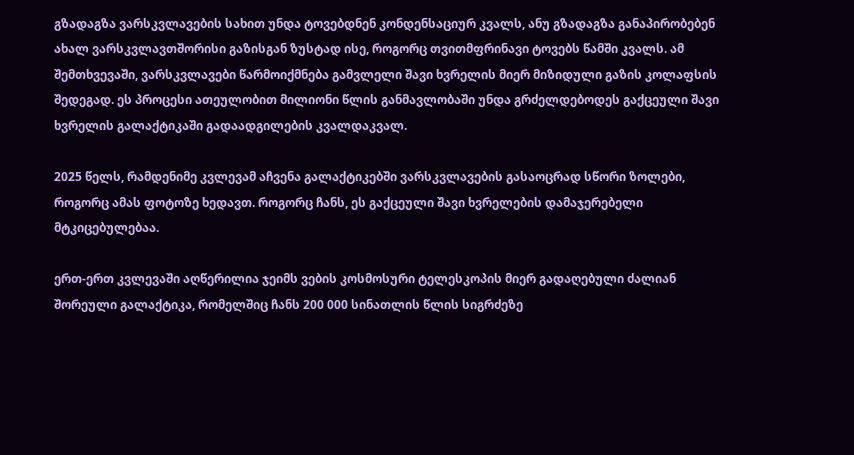გზადაგზა ვარსკვლავების სახით უნდა ტოვებდნენ კონდენსაციურ კვალს, ანუ გზადაგზა განაპირობებენ ახალ ვარსკვლავთშორისი გაზისგან ზუსტად ისე, როგორც თვითმფრინავი ტოვებს წამში კვალს. ამ შემთხვევაში, ვარსკვლავები წარმოიქმნება გამვლელი შავი ხვრელის მიერ მიზიდული გაზის კოლაფსის შედეგად. ეს პროცესი ათეულობით მილიონი წლის განმავლობაში უნდა გრძელდებოდეს გაქცეული შავი ხვრელის გალაქტიკაში გადაადგილების კვალდაკვალ.

2025 წელს, რამდენიმე კვლევამ აჩვენა გალაქტიკებში ვარსკვლავების გასაოცრად სწორი ზოლები, როგორც ამას ფოტოზე ხედავთ. როგორც ჩანს, ეს გაქცეული შავი ხვრელების დამაჯერებელი მტკიცებულებაა.

ერთ-ერთ კვლევაში აღწერილია ჯეიმს ვების კოსმოსური ტელესკოპის მიერ გადაღებული ძალიან შორეული გალაქტიკა, რომელშიც ჩანს 200 000 სინათლის წლის სიგრძეზე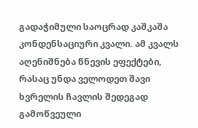გადაჭიმული საოცრად კაშკაშა კონდენსაციური კვალი. ამ კვალს აღენიშნება წნევის ეფექტები, რასაც უნდა ველოდეთ შავი ხვრელის ჩავლის შედეგად გამოწვეული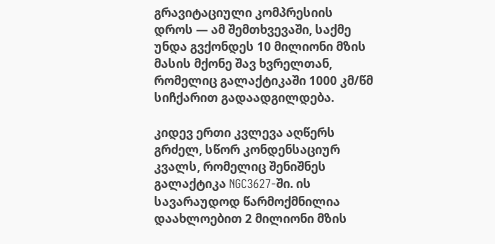გრავიტაციული კომპრესიის დროს — ამ შემთხვევაში, საქმე უნდა გვქონდეს 10 მილიონი მზის მასის მქონე შავ ხვრელთან, რომელიც გალაქტიკაში 1000 კმ/წმ სიჩქარით გადაადგილდება.

კიდევ ერთი კვლევა აღწერს გრძელ, სწორ კონდენსაციურ კვალს, რომელიც შენიშნეს გალაქტიკა NGC3627-ში. ის სავარაუდოდ წარმოქმნილია დაახლოებით 2 მილიონი მზის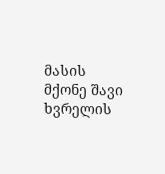მასის მქონე შავი ხვრელის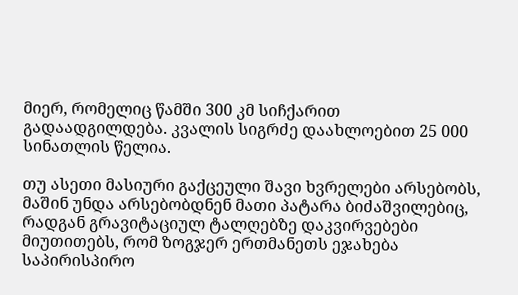მიერ, რომელიც წამში 300 კმ სიჩქარით გადაადგილდება. კვალის სიგრძე დაახლოებით 25 000 სინათლის წელია.

თუ ასეთი მასიური გაქცეული შავი ხვრელები არსებობს, მაშინ უნდა არსებობდნენ მათი პატარა ბიძაშვილებიც, რადგან გრავიტაციულ ტალღებზე დაკვირვებები მიუთითებს, რომ ზოგჯერ ერთმანეთს ეჯახება საპირისპირო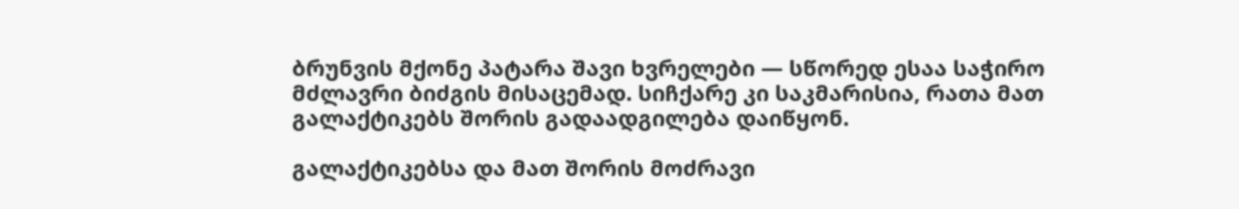ბრუნვის მქონე პატარა შავი ხვრელები — სწორედ ესაა საჭირო მძლავრი ბიძგის მისაცემად. სიჩქარე კი საკმარისია, რათა მათ გალაქტიკებს შორის გადაადგილება დაიწყონ.

გალაქტიკებსა და მათ შორის მოძრავი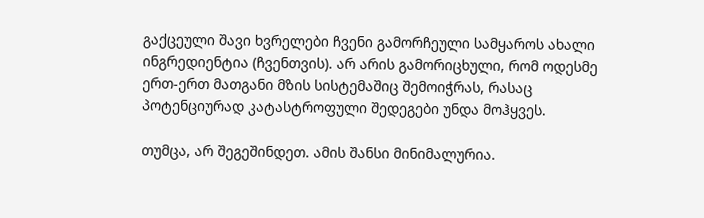გაქცეული შავი ხვრელები ჩვენი გამორჩეული სამყაროს ახალი ინგრედიენტია (ჩვენთვის). არ არის გამორიცხული, რომ ოდესმე ერთ-ერთ მათგანი მზის სისტემაშიც შემოიჭრას, რასაც პოტენციურად კატასტროფული შედეგები უნდა მოჰყვეს.

თუმცა, არ შეგეშინდეთ. ამის შანსი მინიმალურია.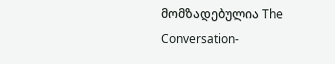მომზადებულია The Conversation-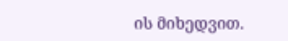ის მიხედვით.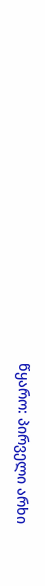წყარო: პირველი არხი